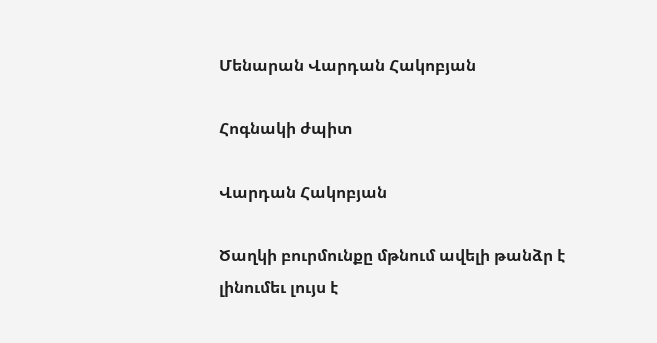Մենարան Վարդան Հակոբյան

Հոգնակի ժպիտ

Վարդան Հակոբյան

Ծաղկի բուրմունքը մթնում ավելի թանձր է լինումեւ լույս է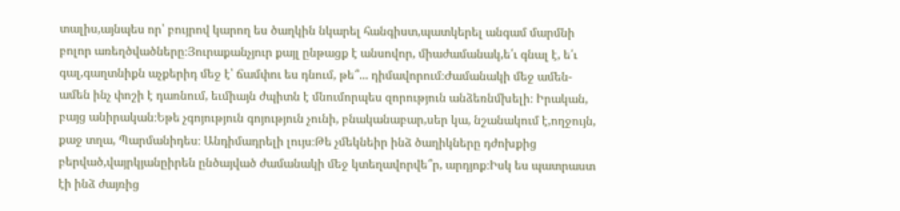տալիս,այնպես որ՝ բույրով կարող ես ծաղկին նկարել հանգիստ,պատկերել անգամ մարմնի բոլոր առեղծվածները։Յուրաքանչյուր քայլ ընթացք է անսովոր, միաժամանակ,ե՛ւ գնալ է, ե՛ւ գալ,գաղտնիքն աչքերիդ մեջ է՝ ճամփու ես դնում, թե՞... դիմավորում։Ժամանակի մեջ ամեն-ամեն ինչ փոշի է դառնում, եւմիայն ժպիտն է մնումորպես զորություն անձեռնմխելի։ Իրական, բայց անիրական։Եթե չգոյություն գոյություն չունի, բնականաբար,սեր կա, նշանակում է,ողջույն, քաջ տղա, Պարմանիդես։ Անդիմադրելի լույս։Թե չմեկնեիր ինձ ծաղիկները դժոխքից բերված,վայրկյանըիրեն ընծայված ժամանակի մեջ կտեղավորվե՞ր, արդյոք։Իսկ ես պատրաստ էի ինձ ժայռից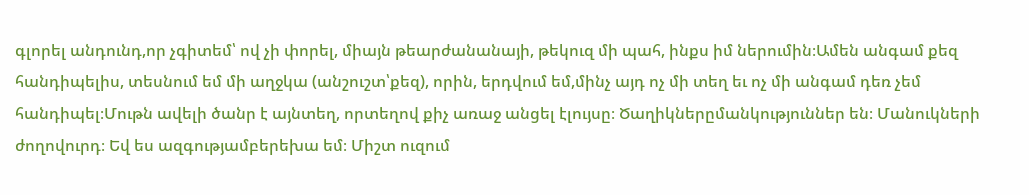գլորել անդունդ,որ չգիտեմ՝ ով չի փորել, միայն թեարժանանայի, թեկուզ մի պահ, ինքս իմ ներումին։Ամեն անգամ քեզ հանդիպելիս, տեսնում եմ մի աղջկա (անշուշտ՝քեզ), որին, երդվում եմ,մինչ այդ ոչ մի տեղ եւ ոչ մի անգամ դեռ չեմ հանդիպել։Մութն ավելի ծանր է այնտեղ, որտեղով քիչ առաջ անցել էլույսը։ Ծաղիկներըմանկություններ են։ Մանուկների ժողովուրդ։ Եվ ես ազգությամբերեխա եմ։ Միշտ ուզում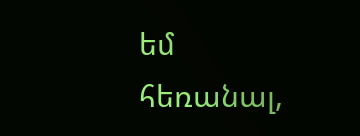եմ հեռանալ,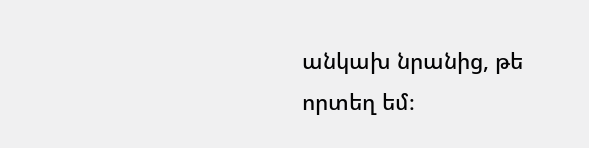անկախ նրանից, թե որտեղ եմ։